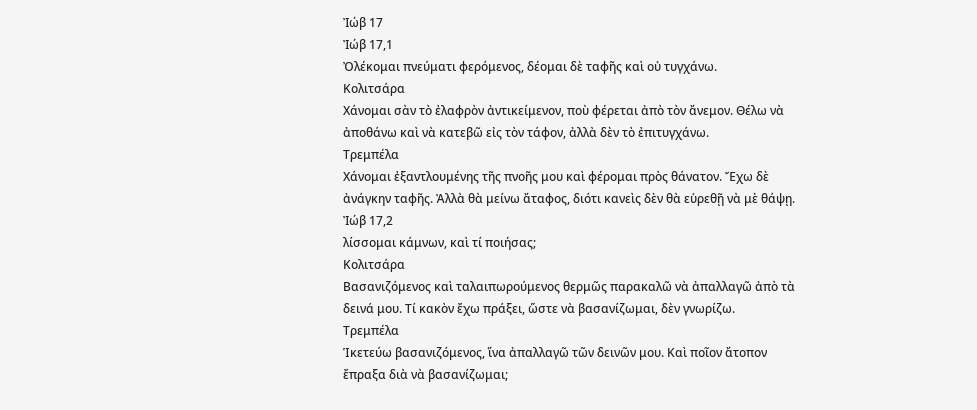Ἰώβ 17
Ἰώβ 17,1
Ὀλέκομαι πνεύματι φερόμενος, δέομαι δὲ ταφῆς καὶ οὐ τυγχάνω.
Κολιτσάρα
Χάνομαι σὰν τὸ ἐλαφρὸν ἀντικείμενον, ποὺ φέρεται ἀπὸ τὸν ἄνεμον. Θέλω νὰ ἀποθάνω καὶ νὰ κατεβῶ εἰς τὸν τάφον, ἀλλὰ δὲν τὸ ἐπιτυγχάνω.
Τρεμπέλα
Χάνομαι ἐξαντλουμένης τῆς πνοῆς μου καὶ φέρομαι πρὸς θάνατον. Ἔχω δὲ ἀνάγκην ταφῆς. Ἀλλὰ θὰ μείνω ἄταφος, διότι κανεὶς δὲν θὰ εὑρεθῇ νὰ μὲ θάψῃ.
Ἰώβ 17,2
λίσσομαι κάμνων, καὶ τί ποιήσας;
Κολιτσάρα
Βασανιζόμενος καὶ ταλαιπωρούμενος θερμῶς παρακαλῶ νὰ ἀπαλλαγῶ ἀπὸ τὰ δεινά μου. Τί κακὸν ἔχω πράξει, ὥστε νὰ βασανίζωμαι, δὲν γνωρίζω.
Τρεμπέλα
Ἱκετεύω βασανιζόμενος, ἵνα ἀπαλλαγῶ τῶν δεινῶν μου. Καὶ ποῖον ἄτοπον ἔπραξα διὰ νὰ βασανίζωμαι;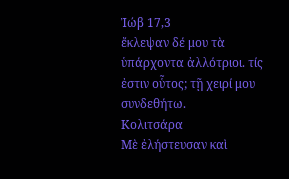Ἰώβ 17,3
ἔκλεψαν δέ μου τὰ ὑπάρχοντα ἀλλότριοι. τίς ἐστιν οὗτος; τῇ χειρί μου συνδεθήτω.
Κολιτσάρα
Μὲ ἐλήστευσαν καὶ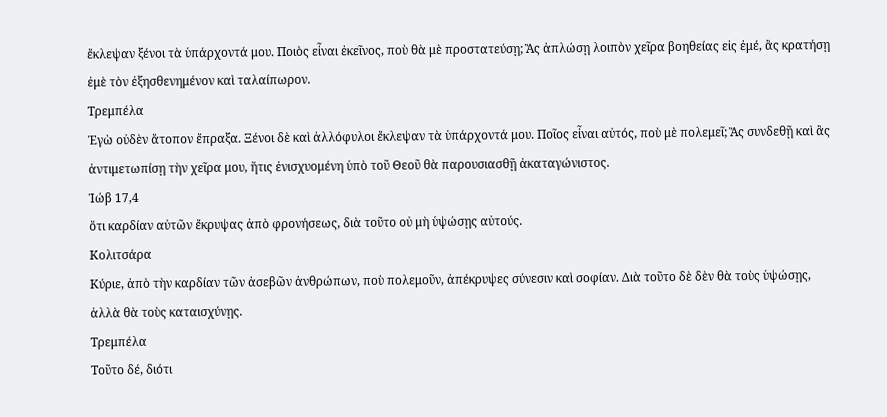ἔκλεψαν ξένοι τὰ ὑπάρχοντά μου. Ποιὸς εἶναι ἐκεῖνος, ποὺ θὰ μὲ προστατεύσῃ; Ἂς ἀπλώσῃ λοιπὸν χεῖρα βοηθείας εἰς ἐμέ, ἂς κρατήσῃ ἐμὲ τὸν ἐξησθενημένον καὶ ταλαίπωρον.
Τρεμπέλα
Ἐγὼ οὐδὲν ἄτοπον ἔπραξα. Ξένοι δὲ καὶ ἀλλόφυλοι ἔκλεψαν τὰ ὑπάρχοντά μου. Ποῖος εἶναι αὐτός, ποὺ μὲ πολεμεῖ; Ἂς συνδεθῇ καὶ ἂς ἀντιμετωπίσῃ τὴν χεῖρα μου, ἥτις ἐνισχυομένη ὑπὸ τοῦ Θεοῦ θὰ παρουσιασθῇ ἀκαταγώνιστος.
Ἰώβ 17,4
ὅτι καρδίαν αὐτῶν ἔκρυψας ἀπὸ φρονήσεως, διὰ τοῦτο οὐ μὴ ὑψώσῃς αὐτούς.
Κολιτσάρα
Κύριε, ἀπὸ τὴν καρδίαν τῶν ἀσεβῶν ἀνθρώπων, ποὺ πολεμοῦν, ἀπέκρυψες σύνεσιν καὶ σοφίαν. Διὰ τοῦτο δὲ δὲν θὰ τοὺς ὑψώσῃς, ἀλλὰ θὰ τοὺς καταισχύνῃς.
Τρεμπέλα
Τοῦτο δέ, διότι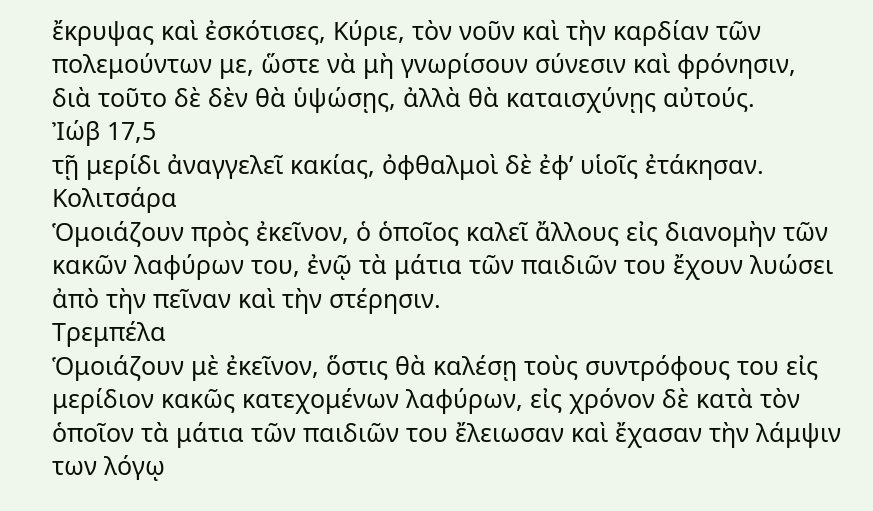ἔκρυψας καὶ ἐσκότισες, Κύριε, τὸν νοῦν καὶ τὴν καρδίαν τῶν πολεμούντων με, ὥστε νὰ μὴ γνωρίσουν σύνεσιν καὶ φρόνησιν, διὰ τοῦτο δὲ δὲν θὰ ὑψώσῃς, ἀλλὰ θὰ καταισχύνῃς αὐτούς.
Ἰώβ 17,5
τῇ μερίδι ἀναγγελεῖ κακίας, ὀφθαλμοὶ δὲ ἐφ’ υἱοῖς ἐτάκησαν.
Κολιτσάρα
Ὁμοιάζουν πρὸς ἐκεῖνον, ὁ ὁποῖος καλεῖ ἄλλους εἰς διανομὴν τῶν κακῶν λαφύρων του, ἐνῷ τὰ μάτια τῶν παιδιῶν του ἔχουν λυώσει ἀπὸ τὴν πεῖναν καὶ τὴν στέρησιν.
Τρεμπέλα
Ὁμοιάζουν μὲ ἐκεῖνον, ὅστις θὰ καλέσῃ τοὺς συντρόφους του εἰς μερίδιον κακῶς κατεχομένων λαφύρων, εἰς χρόνον δὲ κατὰ τὸν ὁποῖον τὰ μάτια τῶν παιδιῶν του ἔλειωσαν καὶ ἔχασαν τὴν λάμψιν των λόγῳ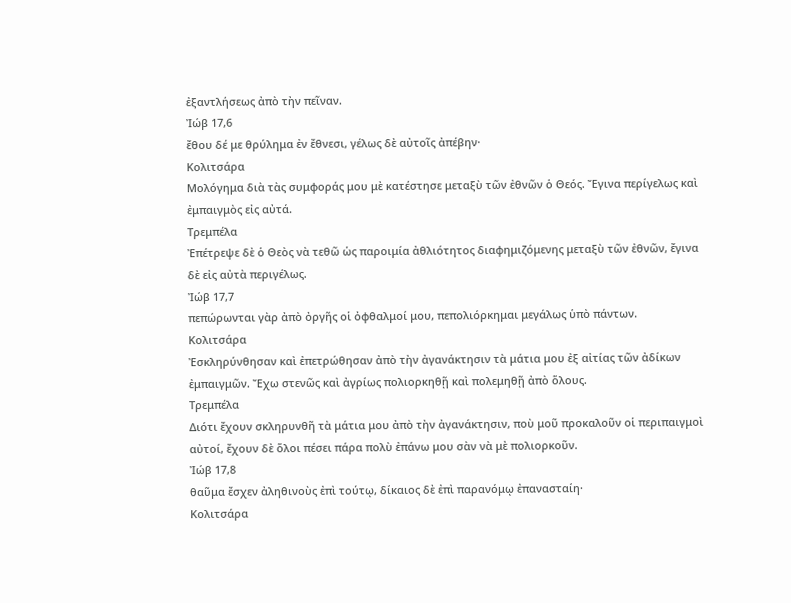ἐξαντλήσεως ἀπὸ τὴν πεῖναν.
Ἰώβ 17,6
ἔθου δέ με θρύλημα ἐν ἔθνεσι, γέλως δὲ αὐτοῖς ἀπέβην·
Κολιτσάρα
Μολόγημα διὰ τὰς συμφοράς μου μὲ κατέστησε μεταξὺ τῶν ἐθνῶν ὁ Θεός. Ἔγινα περίγελως καὶ ἐμπαιγμὸς εἰς αὐτά.
Τρεμπέλα
Ἐπέτρεψε δὲ ὁ Θεὸς νὰ τεθῶ ὡς παροιμία ἀθλιότητος διαφημιζόμενης μεταξὺ τῶν ἐθνῶν, ἔγινα δὲ εἰς αὐτὰ περιγέλως.
Ἰώβ 17,7
πεπώρωνται γὰρ ἀπὸ ὀργῆς οἱ ὀφθαλμοί μου, πεπολιόρκημαι μεγάλως ὑπὸ πάντων.
Κολιτσάρα
Ἐσκληρύνθησαν καὶ ἐπετρώθησαν ἀπὸ τὴν ἀγανάκτησιν τὰ μάτια μου ἐξ αἰτίας τῶν ἀδίκων ἐμπαιγμῶν. Ἔχω στενῶς καὶ ἀγρίως πολιορκηθῇ καὶ πολεμηθῇ ἀπὸ ὅλους.
Τρεμπέλα
Διότι ἔχουν σκληρυνθῆ τὰ μάτια μου ἀπὸ τὴν ἀγανάκτησιν, ποὺ μοῦ προκαλοῦν οἱ περιπαιγμοὶ αὐτοί, ἔχουν δὲ ὅλοι πέσει πάρα πολὺ ἐπάνω μου σὰν νὰ μὲ πολιορκοῦν.
Ἰώβ 17,8
θαῦμα ἔσχεν ἀληθινοὺς ἐπὶ τούτῳ, δίκαιος δὲ ἐπὶ παρανόμῳ ἐπανασταίη·
Κολιτσάρα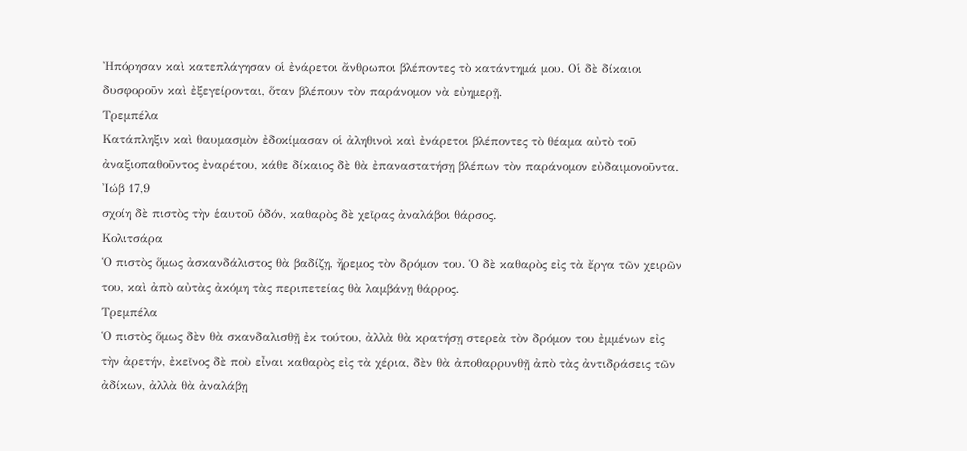Ἠπόρησαν καὶ κατεπλάγησαν οἱ ἐνάρετοι ἄνθρωποι βλέποντες τὸ κατάντημά μου. Οἱ δὲ δίκαιοι δυσφοροῦν καὶ ἐξεγείρονται, ὅταν βλέπουν τὸν παράνομον νὰ εὐημερῇ.
Τρεμπέλα
Κατάπληξιν καὶ θαυμασμὸν ἐδοκίμασαν οἱ ἀληθινοὶ καὶ ἐνάρετοι βλέποντες τὸ θέαμα αὐτὸ τοῦ ἀναξιοπαθοῦντος ἐναρέτου, κάθε δίκαιος δὲ θὰ ἐπαναστατήσῃ βλέπων τὸν παράνομον εὐδαιμονοῦντα.
Ἰώβ 17,9
σχοίη δὲ πιστὸς τὴν ἑαυτοῦ ὁδόν, καθαρὸς δὲ χεῖρας ἀναλάβοι θάρσος.
Κολιτσάρα
Ὁ πιστὸς ὅμως ἀσκανδάλιστος θὰ βαδίζῃ, ἤρεμος τὸν δρόμον του. Ὁ δὲ καθαρὸς εἰς τὰ ἔργα τῶν χειρῶν του, καὶ ἀπὸ αὐτὰς ἀκόμη τὰς περιπετείας θὰ λαμβάνῃ θάρρος.
Τρεμπέλα
Ὁ πιστὸς ὅμως δὲν θὰ σκανδαλισθῇ ἐκ τούτου, ἀλλὰ θὰ κρατήσῃ στερεὰ τὸν δρόμον του ἐμμένων εἰς τὴν ἀρετήν, ἐκεῖνος δὲ ποὺ εἶναι καθαρὸς εἰς τὰ χέρια, δὲν θὰ ἀποθαρρυνθῇ ἀπὸ τὰς ἀντιδράσεις τῶν ἀδίκων, ἀλλὰ θὰ ἀναλάβῃ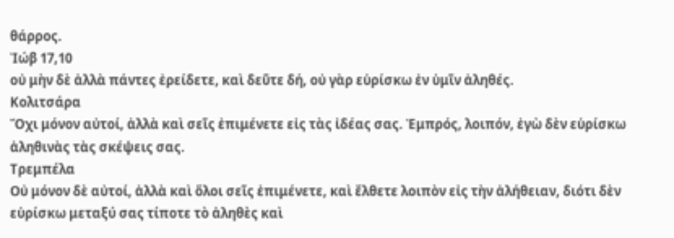θάρρος.
Ἰώβ 17,10
οὐ μὴν δὲ ἀλλὰ πάντες ἐρείδετε, καὶ δεῦτε δή, οὐ γὰρ εὑρίσκω ἐν ὑμῖν ἀληθές.
Κολιτσάρα
Ὄχι μόνον αὐτοί, ἀλλὰ καὶ σεῖς ἐπιμένετε εἰς τὰς ἰδέας σας. Ἐμπρός, λοιπόν, ἐγὼ δὲν εὑρίσκω ἀληθινὰς τὰς σκέψεις σας.
Τρεμπέλα
Οὐ μόνον δὲ αὐτοί, ἀλλὰ καὶ ὅλοι σεῖς ἐπιμένετε, καὶ ἔλθετε λοιπὸν εἰς τὴν ἀλήθειαν, διότι δὲν εὑρίσκω μεταξύ σας τίποτε τὸ ἀληθὲς καὶ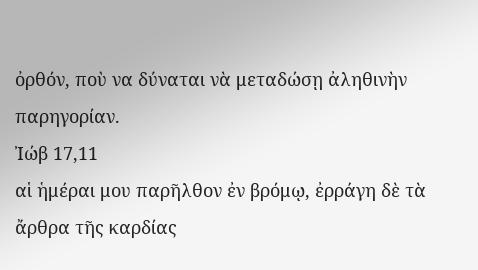ὀρθόν, ποὺ να δύναται νὰ μεταδώσῃ ἀληθινὴν παρηγορίαν.
Ἰώβ 17,11
αἱ ἡμέραι μου παρῆλθον ἐν βρόμῳ, ἐρράγη δὲ τὰ ἄρθρα τῆς καρδίας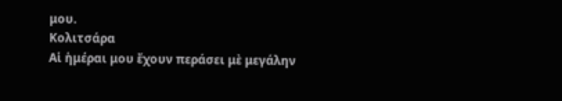μου.
Κολιτσάρα
Αἱ ἡμέραι μου ἔχουν περάσει μὲ μεγάλην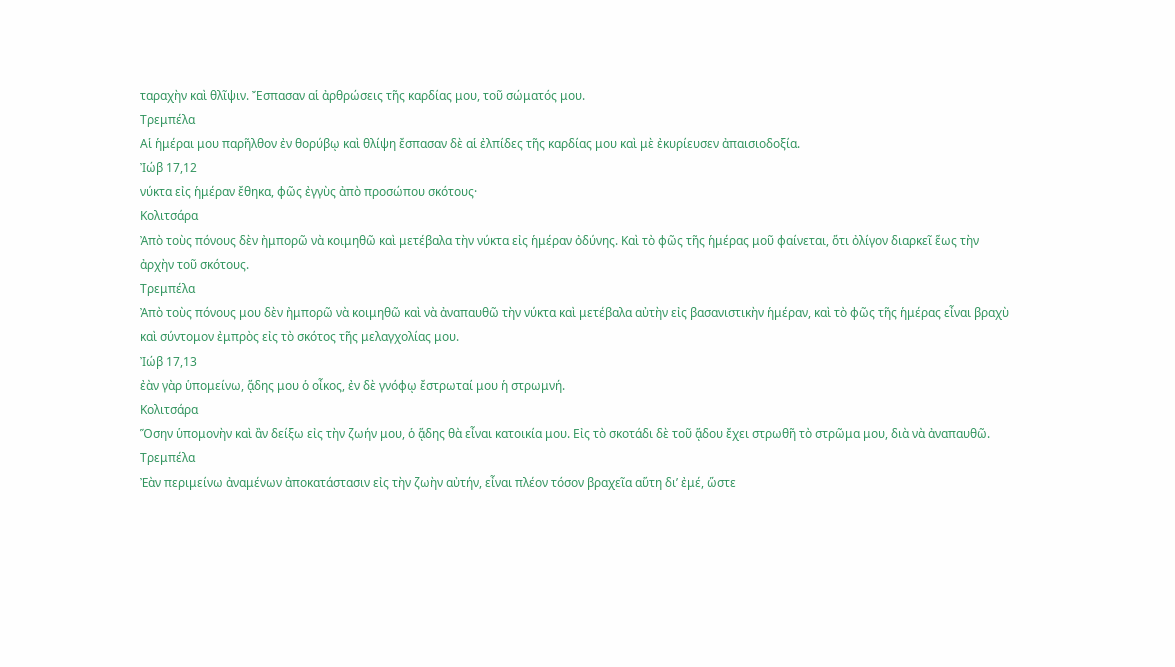ταραχὴν καὶ θλῖψιν. Ἔσπασαν αἱ ἀρθρώσεις τῆς καρδίας μου, τοῦ σώματός μου.
Τρεμπέλα
Αἱ ἡμέραι μου παρῆλθον ἐν θορύβῳ καὶ θλίψη ἔσπασαν δὲ αἱ ἐλπίδες τῆς καρδίας μου καὶ μὲ ἐκυρίευσεν ἀπαισιοδοξία.
Ἰώβ 17,12
νύκτα εἰς ἡμέραν ἔθηκα, φῶς ἐγγὺς ἀπὸ προσώπου σκότους·
Κολιτσάρα
Ἀπὸ τοὺς πόνους δὲν ἠμπορῶ νὰ κοιμηθῶ καὶ μετέβαλα τὴν νύκτα εἰς ἡμέραν ὀδύνης. Καὶ τὸ φῶς τῆς ἡμέρας μοῦ φαίνεται, ὅτι ὀλίγον διαρκεῖ ἕως τὴν ἀρχὴν τοῦ σκότους.
Τρεμπέλα
Ἀπὸ τοὺς πόνους μου δὲν ἠμπορῶ νὰ κοιμηθῶ καὶ νὰ ἀναπαυθῶ τὴν νύκτα καὶ μετέβαλα αὐτὴν εἰς βασανιστικὴν ἡμέραν, καὶ τὸ φῶς τῆς ἡμέρας εἶναι βραχὺ καὶ σύντομον ἐμπρὸς εἰς τὸ σκότος τῆς μελαγχολίας μου.
Ἰώβ 17,13
ἐὰν γὰρ ὑπομείνω, ᾅδης μου ὁ οἶκος, ἐν δὲ γνόφῳ ἔστρωταί μου ἡ στρωμνή.
Κολιτσάρα
Ὅσην ὑπομονὴν καὶ ἂν δείξω εἰς τὴν ζωήν μου, ὁ ᾅδης θὰ εἶναι κατοικία μου. Εἰς τὸ σκοτάδι δὲ τοῦ ᾅδου ἔχει στρωθῆ τὸ στρῶμα μου, διὰ νὰ ἀναπαυθῶ.
Τρεμπέλα
Ἐὰν περιμείνω ἀναμένων ἀποκατάστασιν εἰς τὴν ζωὴν αὐτήν, εἶναι πλέον τόσον βραχεῖα αὕτη δι’ ἐμέ, ὥστε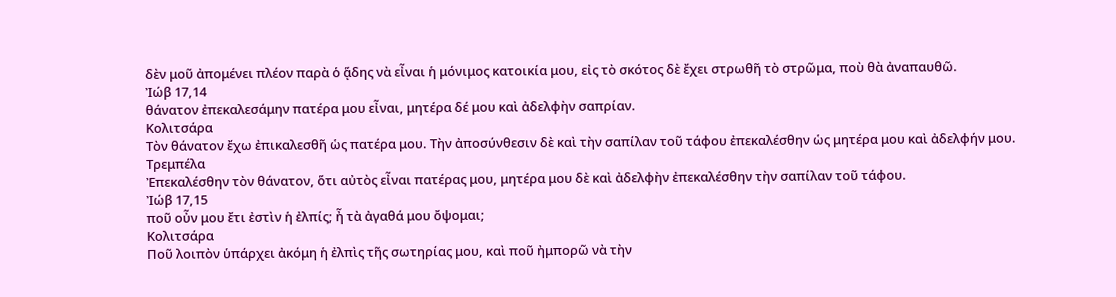δὲν μοῦ ἀπομένει πλέον παρὰ ὁ ᾅδης νὰ εἶναι ἡ μόνιμος κατοικία μου, εἰς τὸ σκότος δὲ ἔχει στρωθῆ τὸ στρῶμα, ποὺ θὰ ἀναπαυθῶ.
Ἰώβ 17,14
θάνατον ἐπεκαλεσάμην πατέρα μου εἶναι, μητέρα δέ μου καὶ ἀδελφὴν σαπρίαν.
Κολιτσάρα
Τὸν θάνατον ἔχω ἐπικαλεσθῆ ὡς πατέρα μου. Τὴν ἀποσύνθεσιν δὲ καὶ τὴν σαπίλαν τοῦ τάφου ἐπεκαλέσθην ὡς μητέρα μου καὶ ἀδελφήν μου.
Τρεμπέλα
Ἐπεκαλέσθην τὸν θάνατον, ὅτι αὐτὸς εἶναι πατέρας μου, μητέρα μου δὲ καὶ ἀδελφὴν ἐπεκαλέσθην τὴν σαπίλαν τοῦ τάφου.
Ἰώβ 17,15
ποῦ οὖν μου ἔτι ἐστὶν ἡ ἐλπίς; ἦ τὰ ἀγαθά μου ὄψομαι;
Κολιτσάρα
Ποῦ λοιπὸν ὑπάρχει ἀκόμη ἡ ἐλπὶς τῆς σωτηρίας μου, καὶ ποῦ ἠμπορῶ νὰ τὴν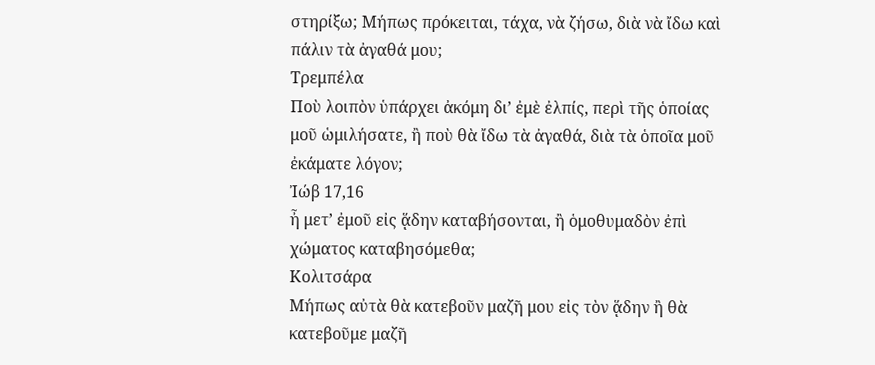στηρίξω; Μήπως πρόκειται, τάχα, νὰ ζήσω, διὰ νὰ ἴδω καὶ πάλιν τὰ ἀγαθά μου;
Τρεμπέλα
Ποὺ λοιπὸν ὑπάρχει ἀκόμη δι’ ἐμὲ ἐλπίς, περὶ τῆς ὁποίας μοῦ ὡμιλήσατε, ἢ ποὺ θὰ ἴδω τὰ ἀγαθά, διὰ τὰ ὁποῖα μοῦ ἐκάματε λόγον;
Ἰώβ 17,16
ἦ μετ’ ἐμοῦ εἰς ᾅδην καταβήσονται, ἢ ὁμοθυμαδὸν ἐπὶ χώματος καταβησόμεθα;
Κολιτσάρα
Μήπως αὐτὰ θὰ κατεβοῦν μαζῆ μου εἰς τὸν ᾅδην ἢ θὰ κατεβοῦμε μαζῆ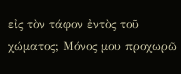εἰς τὸν τάφον ἐντὸς τοῦ χώματος; Μόνος μου προχωρῶ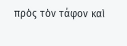πρὸς τὸν τάφον καὶ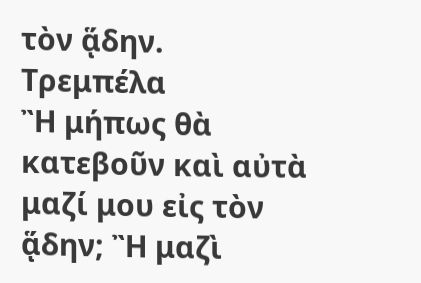τὸν ᾅδην.
Τρεμπέλα
Ἢ μήπως θὰ κατεβοῦν καὶ αὐτὰ μαζί μου εἰς τὸν ᾅδην; Ἢ μαζὶ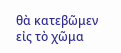θὰ κατεβῶμεν εἰς τὸ χῶμα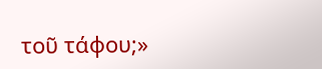τοῦ τάφου;»